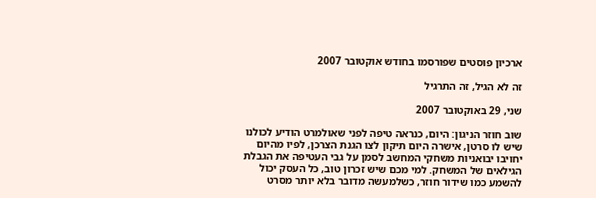ארכיון פוסטים שפורסמו בחודש אוקטובר 2007

זה לא הגיל, זה התרגיל

שני, 29 באוקטובר 2007

שוב חוזר הניגון: היום, כנראה טיפה לפני שאולמרט הודיע לכולנו שיש לו סרטן, אישרה היום תיקון לצו הגנת הצרכן, לפיו מהיום יחויבו יבואניות משחקי המחשב לסמן על גבי העטיפה את הגבלת הגילאים של המשחק. למי מכם שיש זכרון טוב, כל העסק יכול להשמע כמו שידור חוזר, כשלמעשה מדובר בלא יותר מסרט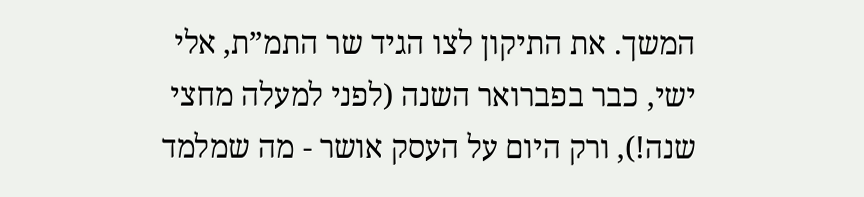המשך. את התיקון לצו הגיד שר התמ”ת, אלי ישי, כבר בפברואר השנה (לפני למעלה מחצי שנה!), ורק היום על העסק אושר - מה שמלמד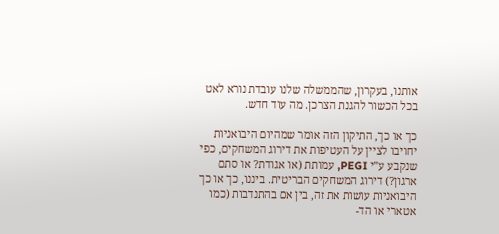אותנו, בעקרון, שהממשלה שלנו עובדת נורא לאט בכל הכשור להגנת הצרכן. מה עוד חדש.

כך או כך, התיקון הזה אומר שמהיום היבואניות יחויבו לציין על העטיפות את דירוג המשחקים, כפי שנקבע ע”י PEGI, עמותת (או אגודת? או סתם ארגון?) דירוג המשחקים הבריטית. ביננו, כך או כך היבואניות עושות את זה, בין אם בהתנדבות (כמו אטארי או הד-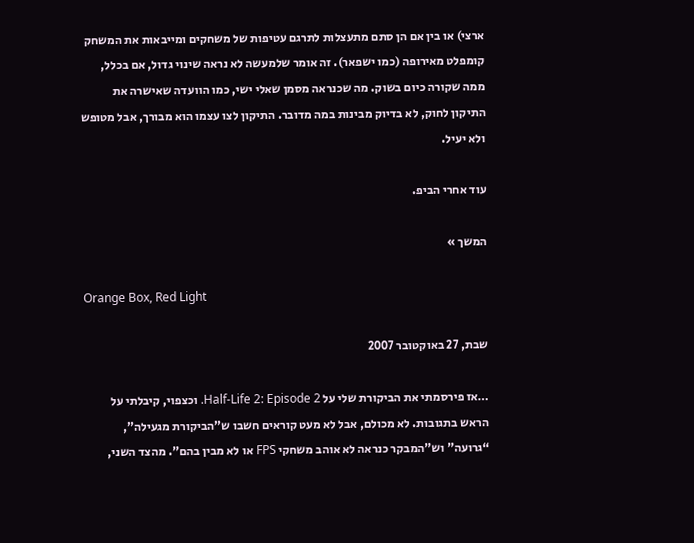ארצי) או בין אם הן סתם מתעצלות לתרגם עטיפות של משחקים ומייבאות את המשחק קומפלט מאירופה (כמו ישפאר). זה אומר שלמעשה לא נראה שינוי גדול, אם בכלל, ממה שקורה כיום בשוק. מה שכנראה מסמן שאלי ישי, כמו הוועדה שאישרה את התיקון לחוק, לא בדיוק מבינות במה מדובר. התיקון לצו עצמו הוא מבורך, אבל מטופש ולא יעיל.

עוד אחרי הביפ.

המשך »

Orange Box, Red Light

שבת, 27 באוקטובר 2007

…אז פירסמתי את הביקורת שלי על Half-Life 2: Episode 2. וכצפוי, קיבלתי על הראש בתגובות. לא מכולם, אבל לא מעט קוראים חשבו ש”הביקורת מגעילה”, “גרועה” וש”המבקר כנראה לא אוהב משחקי FPS או לא מבין בהם”. מהצד השני,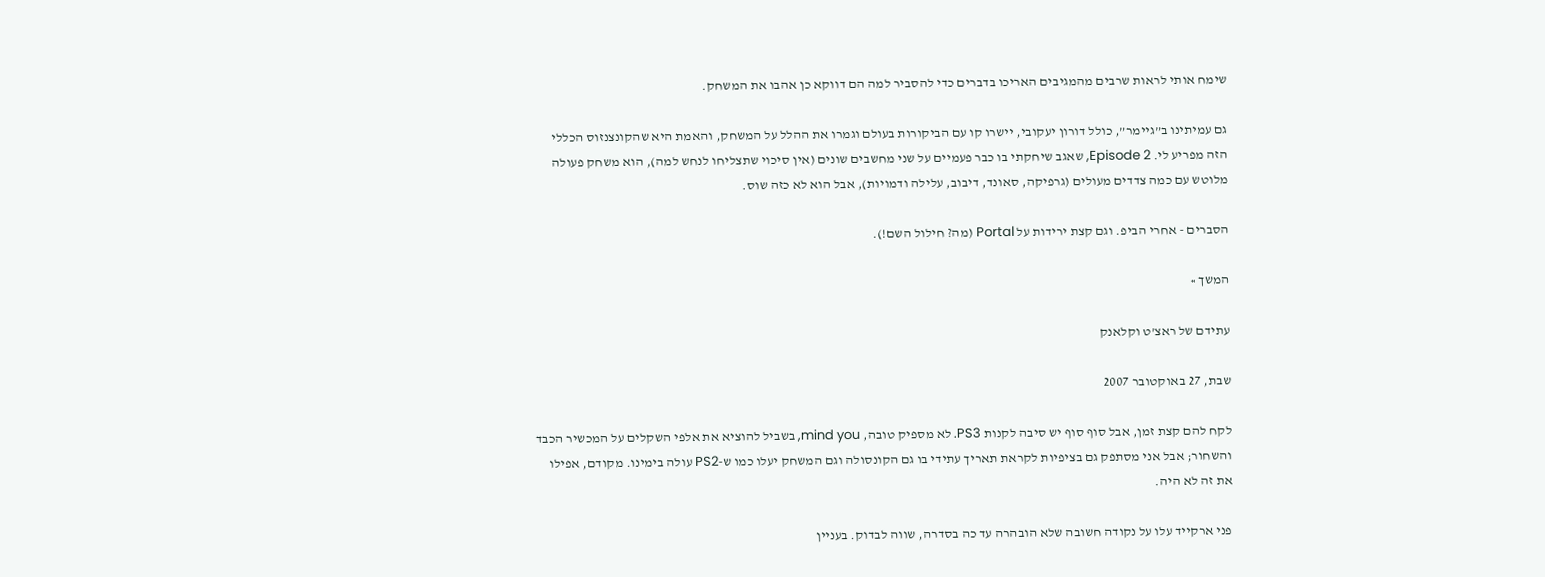שימח אותי לראות שרבים מהמגיבים האריכו בדברים כדי להסביר למה הם דווקא כן אהבו את המשחק.

גם עמיתינו ב”גיימר”, כולל דורון יעקובי, יישרו קו עם הביקורות בעולם וגמרו את ההלל על המשחק, והאמת היא שהקונצנזוס הכללי הזה מפריע לי. Episode 2, שאגב שיחקתי בו כבר פעמיים על שני מחשבים שונים (אין סיכוי שתצליחו לנחש למה), הוא משחק פעולה מלוטש עם כמה צדדים מעולים (גרפיקה, סאונד, דיבוב, עלילה ודמויות), אבל הוא לא כזה שוס.

הסברים - אחרי הביפ. וגם קצת ירידות על Portal (מה? חילול השם!).

המשך »

עתידם של ראצ’ט וקלאנק

שבת, 27 באוקטובר 2007

לקח להם קצת זמן, אבל סוף סוף יש סיבה לקנות PS3. לא מספיק טובה, mind you, בשביל להוציא את אלפי השקלים על המכשיר הכבד והשחור; אבל אני מסתפק גם בציפיות לקראת תאריך עתידי בו גם הקונסולה וגם המשחק יעלו כמו ש-PS2 עולה בימינו. מקודם, אפילו את זה לא היה.

פני ארקייד עלו על נקודה חשובה שלא הובהרה עד כה בסדרה, שווה לבדוק. בעניין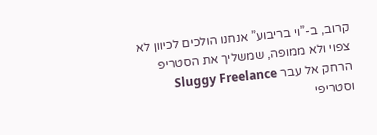קרוב, ב-”וי בריבוע” אנחנו הולכים לכיוון לא צפוי ולא ממופה, שמשליך את הסטריפ הרחק אל עבר Sluggy Freelance וסטריפי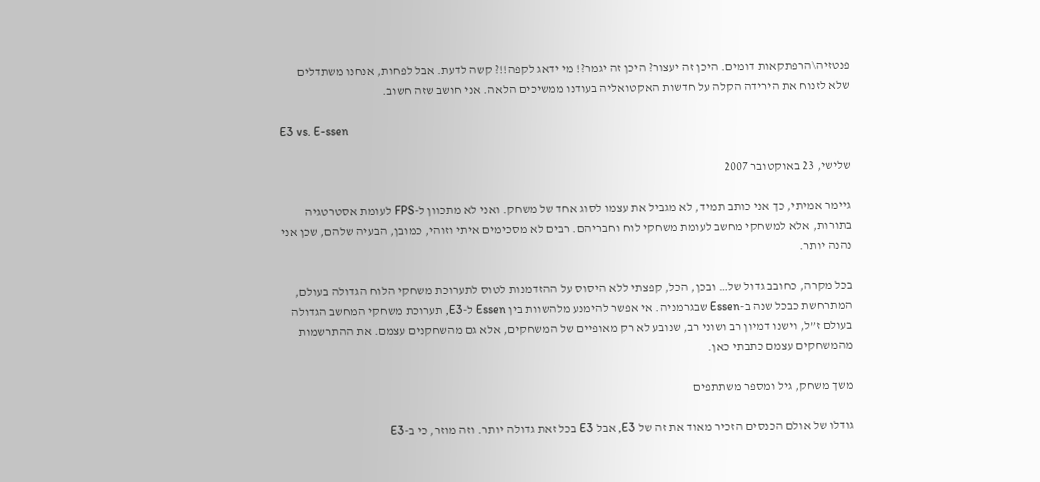פנטזיה\הרפתקאות דומים. היכן זה יעצור? היכן זה יגמר?! מי ידאג לקפה!!? קשה לדעת. אבל לפחות, אנחנו משתדלים שלא לזנוח את הירידה הקלה על חדשות האקטואליה בעודנו ממשיכים הלאה. אני חושב שזה חשוב.

E3 vs. E-ssen

שלישי, 23 באוקטובר 2007

גיימר אמיתי, כך אני כותב תמיד, לא מגביל את עצמו לסוג אחד של משחק. ואני לא מתכוון ל-FPS לעומת אסטרטגיה בתורות, אלא למשחקי מחשב לעומת משחקי לוח וחבריהם. רבים לא מסכימים איתי וזוהי, כמובן, הבעיה שלהם, שכן אני נהנה יותר.

בכל מקרה, כחובב גדול של… ובכן, הכל, קפצתי ללא היסוס על ההזדמנות לטוס לתערוכת משחקי הלוח הגדולה בעולם, המתרחשת כבכל שנה ב-Essen שבגרמניה. אי אפשר להימנע מלהשוות בין Essen ל-E3, תערוכת משחקי המחשב הגדולה בעולם ז”ל, וישנו דמיון רב ושוני רב, שנובע לא רק מאופיים של המשחקים, אלא גם מהשחקנים עצמם. את ההתרשמות מהמשחקים עצמם כתבתי כאן.

משך משחק, גיל ומספר משתתפים

גודלו של אולם הכנסים הזכיר מאוד את זה של E3, אבל E3 בכל זאת גדולה יותר. וזה מוזר, כי ב-E3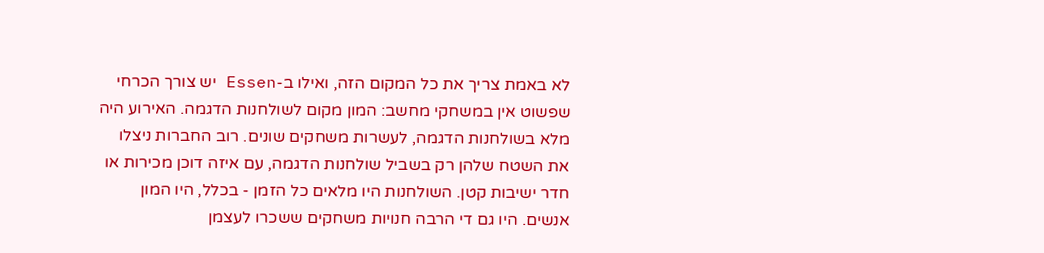לא באמת צריך את כל המקום הזה, ואילו ב-Essen יש צורך הכרחי שפשוט אין במשחקי מחשב: המון מקום לשולחנות הדגמה. האירוע היה מלא בשולחנות הדגמה, לעשרות משחקים שונים. רוב החברות ניצלו את השטח שלהן רק בשביל שולחנות הדגמה, עם איזה דוכן מכירות או חדר ישיבות קטן. השולחנות היו מלאים כל הזמן - בכלל, היו המון אנשים. היו גם די הרבה חנויות משחקים ששכרו לעצמן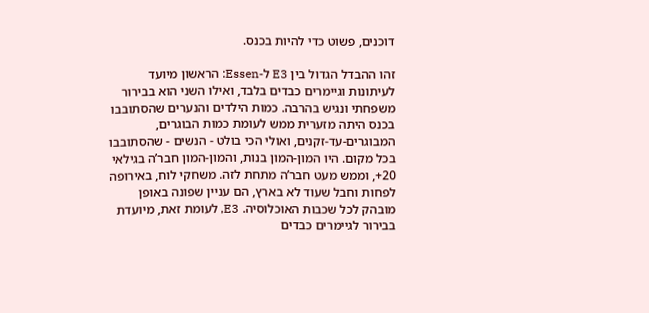דוכנים, פשוט כדי להיות בכנס.

זהו ההבדל הגדול בין E3 ל-Essen: הראשון מיועד לעיתונות וגיימרים כבדים בלבד, ואילו השני הוא בבירור משפחתי ונגיש בהרבה. כמות הילדים והנערים שהסתובבו בכנס היתה מזערית ממש לעומת כמות הבוגרים, המבוגרים-עד-זקנים, ואולי הכי בולט - הנשים - שהסתובבו בכל מקום. היו המון-המון בנות, והמון-המון חבר’ה בגילאי 20+, וממש מעט חבר’ה מתחת לזה. משחקי לוח, באירופה לפחות וחבל שעוד לא בארץ, הם עניין שפונה באופן מובהק לכל שכבות האוכלוסיה. E3, לעומת זאת, מיועדת בבירור לגיימרים כבדים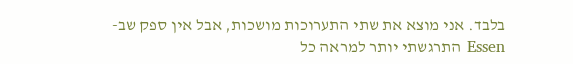בלבד. אני מוצא את שתי התערוכות מושכות, אבל אין ספק שב-Essen התרגשתי יותר למראה כל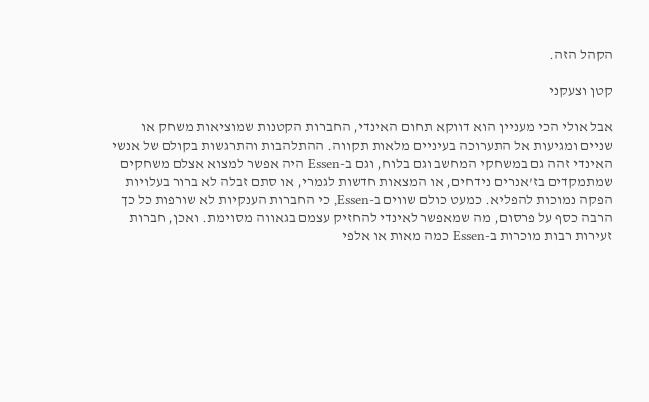הקהל הזה.

קטן וצעקני

אבל אולי הכי מעניין הוא דווקא תחום האינדי, החברות הקטנות שמוציאות משחק או שניים ומגיעות אל התערוכה בעיניים מלאות תקווה. ההתלהבות והתרגשות בקולם של אנשי האינדי זהה גם במשחקי המחשב וגם בלוח, וגם ב-Essen היה אפשר למצוא אצלם משחקים שמתמקדים בז’אנרים נידחים, או המצאות חדשות לגמרי, או סתם זבלה לא ברור בעלויות הפקה נמוכות להפליא. כמעט כולם שווים ב-Essen, כי החברות הענקיות לא שורפות כל כך הרבה כסף על פרסום, מה שמאפשר לאינדי להחזיק עצמם בגאווה מסוימת. ואכן, חברות זעירות רבות מוכרות ב-Essen כמה מאות או אלפי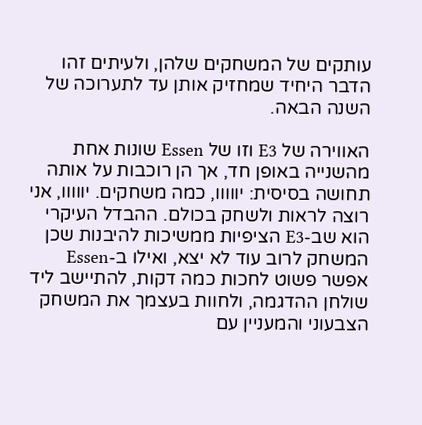עותקים של המשחקים שלהן, ולעיתים זהו הדבר היחיד שמחזיק אותן עד לתערוכה של השנה הבאה.

האווירה של E3 וזו של Essen שונות אחת מהשנייה באופן חד, אך הן רוכבות על אותה תחושה בסיסית: יווווו, כמה משחקים. יווווו, אני רוצה לראות ולשחק בכולם. ההבדל העיקרי הוא שב-E3 הציפיות ממשיכות להיבנות שכן המשחק לרוב עוד לא יצא, ואילו ב-Essen אפשר פשוט לחכות כמה דקות, להתיישב ליד שולחן ההדגמה, ולחוות בעצמך את המשחק הצבעוני והמעניין עם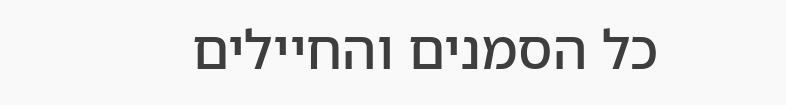כל הסמנים והחיילים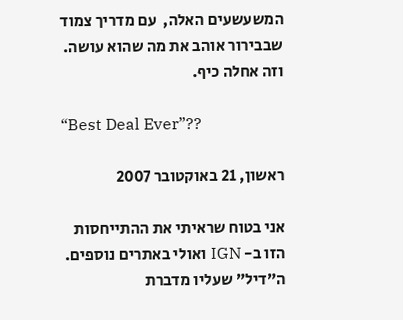המשעשעים האלה,  עם מדריך צמוד שבבירור אוהב את מה שהוא עושה. וזה אחלה כיף.

“Best Deal Ever”??

ראשון, 21 באוקטובר 2007

אני בטוח שראיתי את ההתייחסות הזו ב- IGN ואולי באתרים נוספים. ה”דיל” שעליו מדברת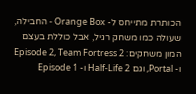הכותרת מתייחס ל- Orange Box - החבילה, שעולה כמו משחק רגיל, אבל כוללת בעצם המון משחקים: Episode 2, Team Fortress 2 ו- Portal, וגם Half-Life 2 ו- Episode 1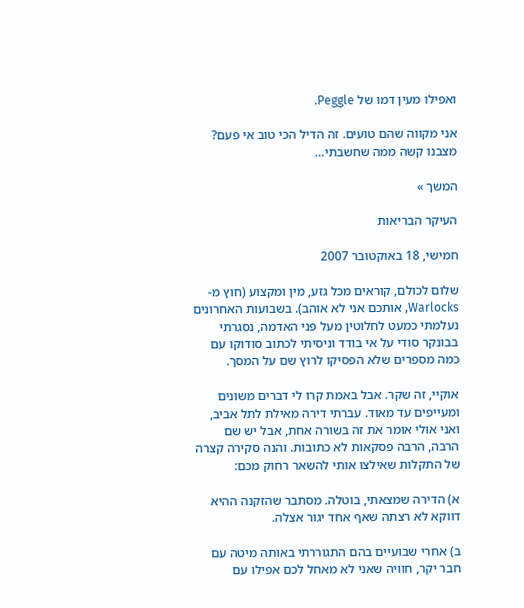ואפילו מעין דמו של Peggle.

אני מקווה שהם טועים. זה הדיל הכי טוב אי פעם? מצבנו קשה ממה שחשבתי…

המשך »

העיקר הבריאות

חמישי, 18 באוקטובר 2007

שלום לכולם, קוראים מכל גזע, מין ומקצוע (חוץ מ-Warlocks, אותכם אני לא אוהב). בשבועות האחרונים נעלמתי כמעט לחלוטין מעל פני האדמה, נסגרתי בבונקר סודי על אי בודד וניסיתי לכתוב סודוקו עם כמה מספרים שלא הפסיקו לרוץ שם על המסך.

אוקיי, זה שקר. אבל באמת קרו לי דברים משונים ומעייפים עד מאוד. עברתי דירה מאילת לתל אביב, ואני אולי אומר את זה בשורה אחת, אבל יש שם הרבה, הרבה פסקאות לא כתובות. והנה סקירה קצרה של התקלות שאילצו אותי להשאר רחוק מכם:

א) הדירה שמצאתי, בוטלה. מסתבר שהזקנה ההיא דווקא לא רצתה שאף אחד יגור אצלה.

ב) אחרי שבועיים בהם התגוררתי באותה מיטה עם חבר יקר, חוויה שאני לא מאחל לכם אפילו עם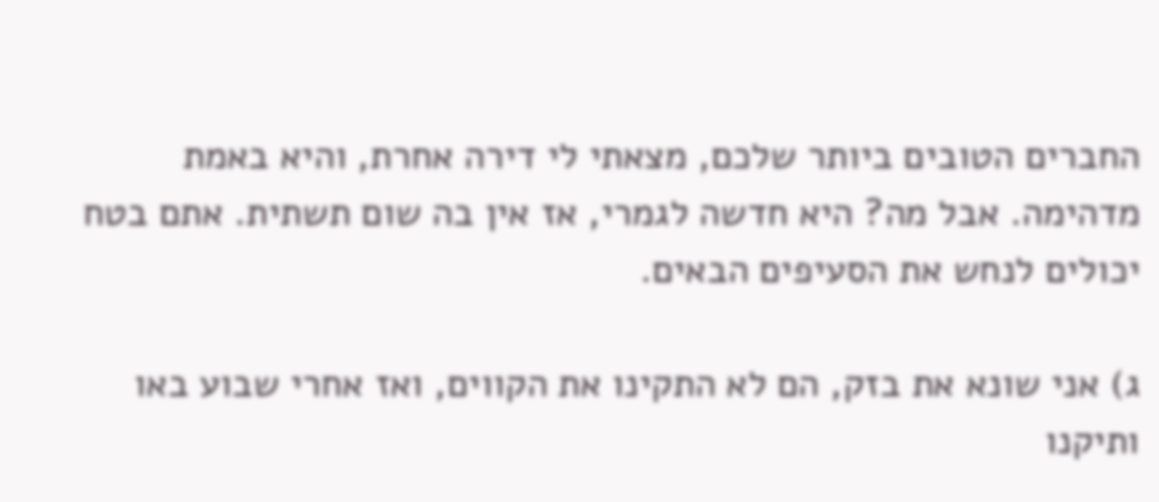החברים הטובים ביותר שלכם, מצאתי לי דירה אחרת, והיא באמת מדהימה. אבל מה? היא חדשה לגמרי, אז אין בה שום תשתית. אתם בטח יכולים לנחש את הסעיפים הבאים.

ג) אני שונא את בזק, הם לא התקינו את הקווים, ואז אחרי שבוע באו ותיקנו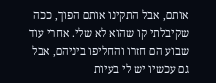אותם, אבל התקינו אותם הפוך, ככה שקיבלתי קו שהוא לא שלי. אחרי עוד שבוע הם חזרו והחליפו ביניהם, אבל גם עכשיו יש לי בעיות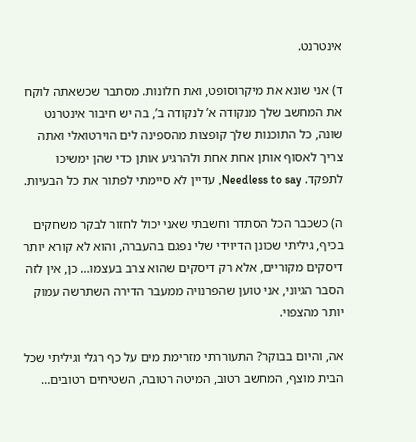אינטרנט.

ד) אני שונא את מיקרוסופט, ואת חלונות. מסתבר שכשאתה לוקח את המחשב שלך מנקודה א’ לנקודה ב’, בה יש חיבור אינטרנט שונה, כל התוכנות שלך קופצות מהספינה לים הוירטואלי ואתה צריך לאסוף אותן אחת אחת ולהרגיע אותן כדי שהן ימשיכו לתפקד. Needless to say, עדיין לא סיימתי לפתור את כל הבעיות.

ה) כשכבר הכל הסתדר וחשבתי שאני יכול לחזור לבקר משחקים בכיף, גיליתי שכונן הדיוידי שלי נפגם בהעברה, והוא לא קורא יותר דיסקים מקוריים, אלא רק דיסקים שהוא צרב בעצמו… כן, אין לזה הסבר הגיוני, אני טוען שהפרנויה ממעבר הדירה השתרשה עמוק יותר מהצפוי.

אה, והיום בבוקר? התעוררתי מזרימת מים על כף רגלי וגיליתי שכל הבית מוצף, המחשב רטוב, המיטה רטובה, השטיחים רטובים…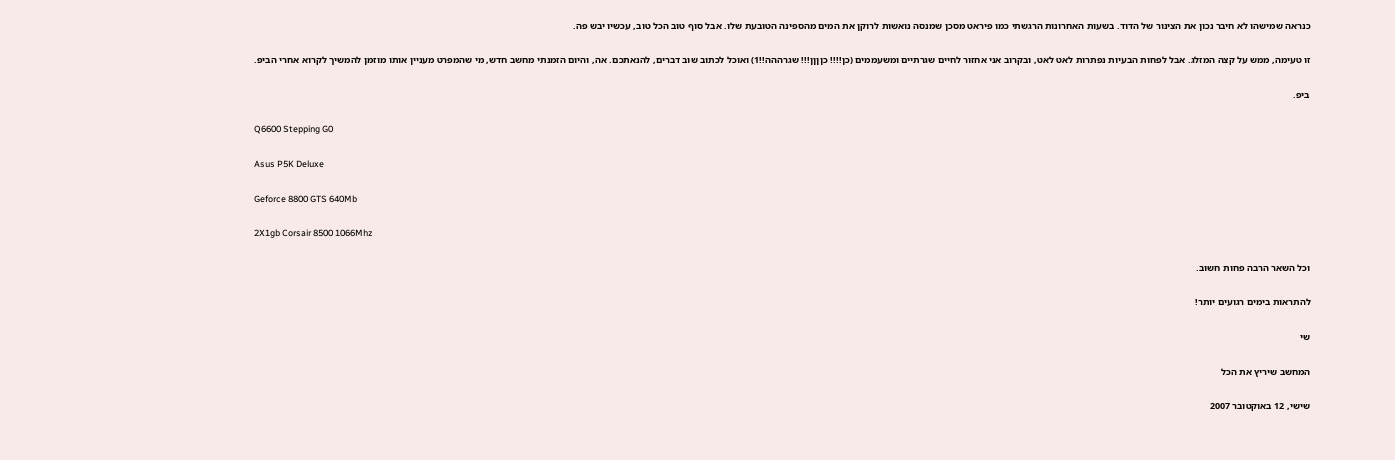כנראה שמישהו לא חיבר נכון את הצינור של הדוד. בשעות האחרונות הרגשתי כמו פיראט מסכן שמנסה נואשות לרוקן את המים מהספינה הטובעת שלו. אבל סוף טוב הכל טוב, עכשיו יבש פה.

זו טעימה, ממש על קצה המזלג. אבל לפחות הבעיות נפתרות לאט לאט, ובקרוב אני אחזור לחיים שגרתיים ומשעממים (כן!!!! כןןןן!!! שגרההה!!1) ואוכל לכתוב שוב דברים, להנאתכם. אה, והיום הזמנתי מחשב חדש, מי שהמפרט מעניין אותו מוזמן להמשיך לקרוא אחרי הביפ.

ביפ.

Q6600 Stepping G0

Asus P5K Deluxe

Geforce 8800 GTS 640Mb

2X1gb Corsair 8500 1066Mhz

וכל השאר הרבה פחות חשוב.

להתראות בימים רגועים יותר!

שי

המחשב שיריץ את הכל

שישי, 12 באוקטובר 2007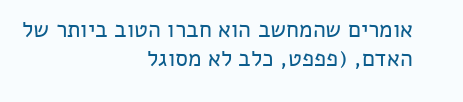אומרים שהמחשב הוא חברו הטוב ביותר של האדם, (פפפט, כלב לא מסוגל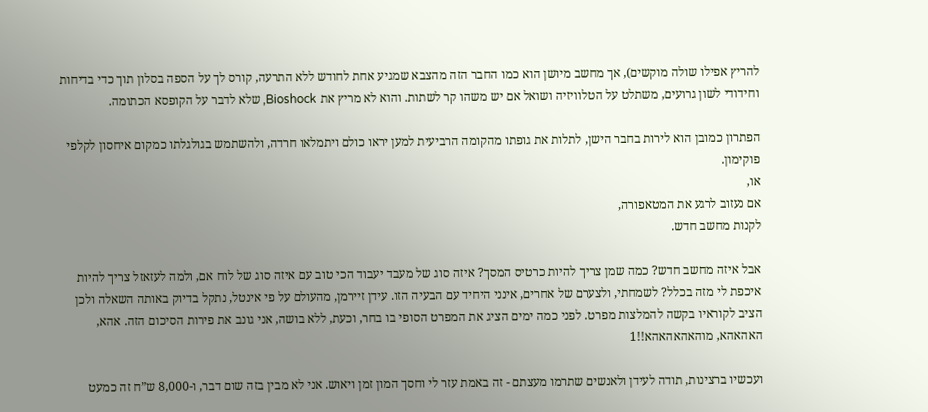להריץ אפילו שולה מוקשים), אך מחשב מיושן הוא כמו החבר הזה מהצבא שמגיע אחת לחודש ללא התרעה, קורס לך על הספה בסלון תוך כדי בדיחות וחידודי לשון גרועים, משתלט על הטלוויזיה ושואל אם יש משהו קר לשתות. והוא לא מריץ את Bioshock, שלא לדבר על הקופסא הכתומה.

הפתרון כמובן הוא לירות בחבר הישן, לתלות את גופתו מהקומה הרביעית למען יראו כולם ויתמלאו חרדה, ולהשתמש בגולגלתו כמקום איחסון לקלפי פוקימון.
או,
אם נעזוב לרגע את המטאפורה,
לקנות מחשב חדש.

אבל איזה מחשב חדש? כמה שמן צריך להיות כרטיס המסך? איזה סוג של מעבד יעבוד הכי טוב עם איזה סוג של לוח אם, ולמה לעזאזל צריך להיות איכפת לי מזה בכלל? לשמחתי, ולצערם של אחרים, אינני היחיד עם הבעיה הזו. עידן זיירמן, מהעולם על פי אינטל, נתקל בדיוק באותה השאלה ולכן הציב לקוראיו בקשה להמלצות מפרט. לפני כמה ימים הציג את המפרט הסופי בו בחר, וכעת, ללא בושה, אני גונב את פירות הסיכום הזה. אהא, האהאהא, מוהאהאהאהא!!1

ועכשיו ברצינות, תודה לעידן ולאנשים שתרמו מעצתם - זה באמת עזר לי וחסך המון זמן ויאוש. אני לא מבין בזה שום דבר, ו-8,000 ש”ח זה כמעט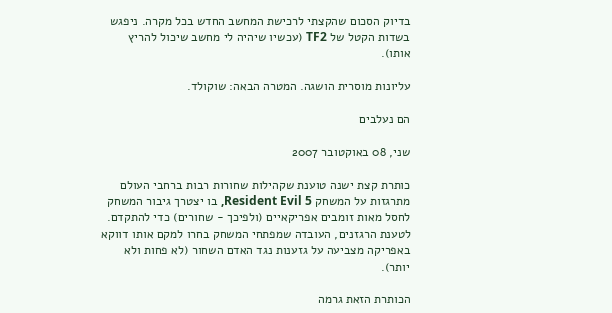בדיוק הסכום שהקצתי לרכישת המחשב החדש בכל מקרה. ניפגש בשדות הקטל של TF2 (עכשיו שיהיה לי מחשב שיכול להריץ אותו).

עליונות מוסרית הושגה. המטרה הבאה: שוקולד.

הם נעלבים

שני, 08 באוקטובר 2007

כותרת קצת ישנה טוענת שקהילות שחורות רבות ברחבי העולם מתרגזות על המשחק Resident Evil 5, בו יצטרך גיבור המשחק לחסל מאות זומבים אפריקאיים (ולפיכך - שחורים) כדי להתקדם. לטענת הרגזנים, העובדה שמפתחי המשחק בחרו למקם אותו דווקא באפריקה מצביעה על גזענות נגד האדם השחור (לא פחות ולא יותר).

הכותרת הזאת גרמה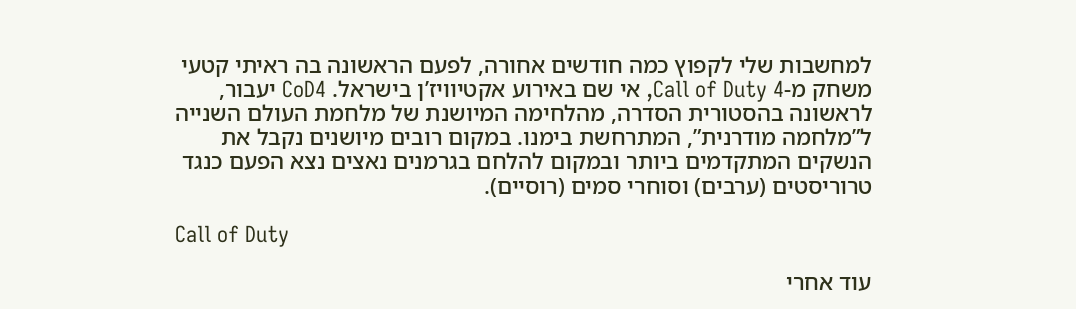למחשבות שלי לקפוץ כמה חודשים אחורה, לפעם הראשונה בה ראיתי קטעי משחק מ-Call of Duty 4, אי שם באירוע אקטיוויז’ן בישראל. CoD4 יעבור, לראשונה בהסטורית הסדרה, מהלחימה המיושנת של מלחמת העולם השנייה ל”מלחמה מודרנית”, המתרחשת בימנו. במקום רובים מיושנים נקבל את הנשקים המתקדמים ביותר ובמקום להלחם בגרמנים נאצים נצא הפעם כנגד טרוריסטים (ערבים) וסוחרי סמים (רוסיים).

Call of Duty

עוד אחרי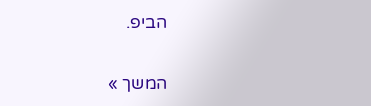הביפ.

המשך »